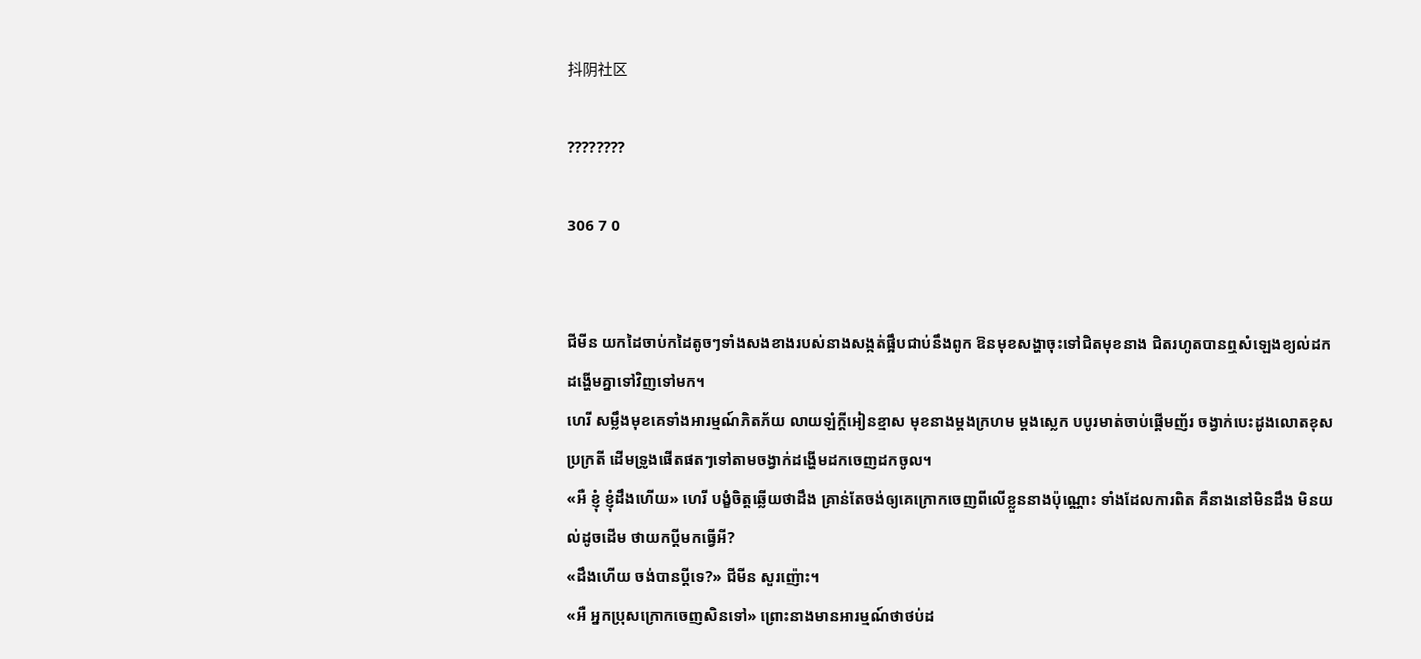抖阴社区

????????

306 7 0


ជីមីន យកដៃចាប់កដៃតូចៗទាំងសងខាងរបស់នាងសង្កត់ផ្អឹបជាប់នឹងពូក ឱនមុខសង្ហាចុះទៅជិតមុខនាង ជិតរហូតបានឮសំឡេងខ្យល់ដកដង្ហើមគ្នាទៅវិញទៅមក។
ហេរី សម្លឹងមុខគេទាំងអារម្មណ៍ភិតភ័យ លាយឡំក្ដីអៀនខ្មាស មុខនាងម្ដងក្រហម ម្ដងស្លេក បបូរមាត់ចាប់ផ្ដើមញ័រ ចង្វាក់បេះដូងលោតខុសប្រក្រតី ដើមទ្រូងផើតផតៗទៅតាមចង្វាក់ដង្ហើមដកចេញដកចូល។
«អឺ ខ្ញុំ ខ្ញុំដឹងហើយ» ហេរី បង្ខំចិត្តឆ្លើយថាដឹង គ្រាន់តែចង់ឲ្យគេក្រោកចេញពីលើខ្លួននាងប៉ុណ្ណោះ ទាំងដែលការពិត គឺនាងនៅមិនដឹង មិនយល់ដូចដើម ថាយកប្ដីមកធ្វើអី?
«ដឹងហើយ ចង់បានប្ដីទេ?» ជីមីន សួរញ៉ោះ។
«អឺ អ្នកប្រុសក្រោកចេញសិនទៅ» ព្រោះនាងមានអារម្មណ៍ថាថប់ដ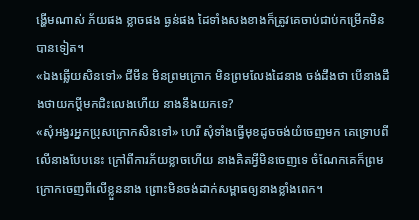ង្ហើមណាស់ ភ័យផង ខ្លាចផង ធ្ងន់ផង ដៃទាំងសងខាងក៏ត្រូវគេចាប់ជាប់កម្រើកមិនបានទៀត។
«ឯងឆ្លើយសិនទៅ» ជីមីន មិនព្រមក្រោក មិនព្រមលែងដៃនាង ចង់ដឹងថា បើនាងដឹងថាយកប្ដីមកជិះលេងហើយ នាងនឹងយកទេ?
«សុំអង្វរអ្នកប្រុសក្រោកសិនទៅ» ហេរី សុំទាំងធ្វើមុខដូចចង់យំចេញមក គេទ្រោបពីលើនាងបែបនេះ ក្រៅពីការភ័យខ្លាចហើយ នាងគិតអ្វីមិនចេញទេ ចំណែកគេក៏ព្រមក្រោកចេញពីលើខ្លួននាង ព្រោះមិនចង់ដាក់សម្ពាធឲ្យនាងខ្លាំងពេក។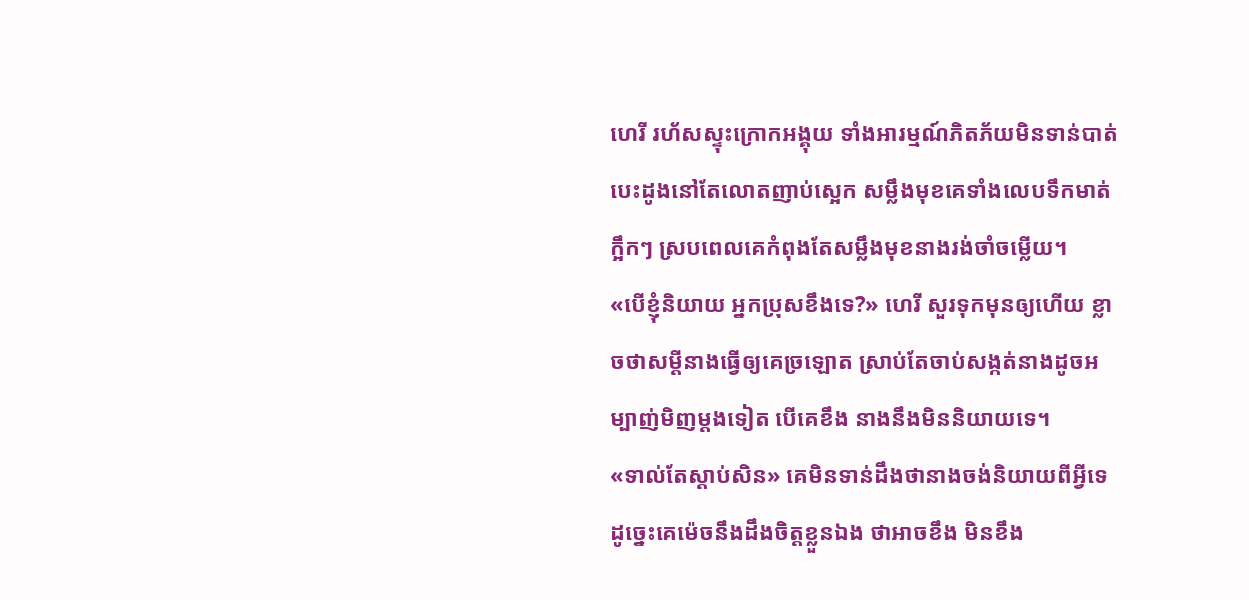ហេរី រហ័សស្ទុះក្រោកអង្គុយ ទាំងអារម្មណ៍ភិតភ័យមិនទាន់បាត់ បេះដូងនៅតែលោតញាប់ស្អេក សម្លឹងមុខគេទាំងលេបទឹកមាត់ក្អឹកៗ ស្របពេលគេកំពុងតែសម្លឹងមុខនាងរង់ចាំចម្លើយ។
«បើខ្ញុំនិយាយ អ្នកប្រុសខឹងទេ?» ហេរី សួរទុកមុនឲ្យហើយ ខ្លាចថាសម្ដីនាងធ្វើឲ្យគេច្រឡោត ស្រាប់តែចាប់សង្កត់នាងដូចអម្បាញ់មិញម្ដងទៀត បើគេខឹង នាងនឹងមិននិយាយទេ។
«ទាល់តែស្ដាប់សិន» គេមិនទាន់ដឹងថានាងចង់និយាយពីអ្វីទេ ដូច្នេះគេម៉េចនឹងដឹងចិត្តខ្លួនឯង ថាអាចខឹង មិនខឹង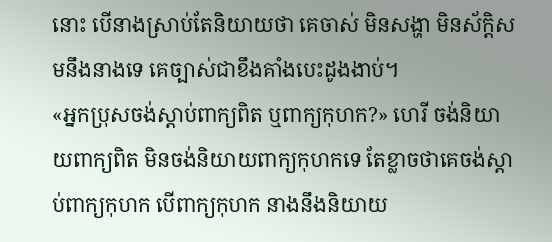នោះ បើនាងស្រាប់តែនិយាយថា គេចាស់ មិនសង្ហា មិនស័ក្តិសមនឹងនាងទេ គេច្បាស់ជាខឹងគាំងបេះដូងងាប់។
«អ្នកប្រុសចង់ស្ដាប់ពាក្យពិត ឬពាក្យកុហក?» ហេរី ចង់និយាយពាក្យពិត មិនចង់និយាយពាក្យកុហកទេ តែខ្លាចថាគេចង់ស្ដាប់ពាក្យកុហក បើពាក្យកុហក នាងនឹងនិយាយ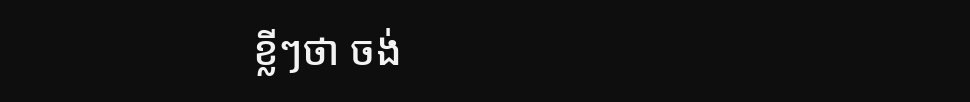ខ្លីៗថា ចង់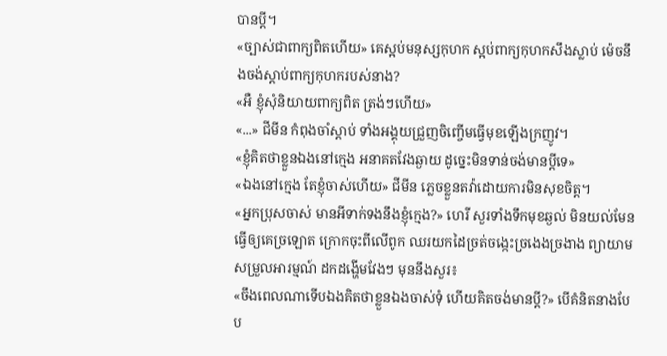បានប្ដី។
«ច្បាស់ជាពាក្យពិតហើយ» គេស្អប់មនុស្សកុហក ស្អប់ពាក្យកុហកសឹងស្លាប់ ម៉េចនឹងចង់ស្ដាប់ពាក្យកុហករបស់នាង?
«អឺ ខ្ញុំសុំនិយាយពាក្យពិត ត្រង់ៗហើយ»
«...» ជីមីន កំពុងចាំស្ដាប់ ទាំងអង្គុយជ្រួញចិញ្ចើមធ្វើមុខឡើងក្រញូវ។
«ខ្ញុំគិតថាខ្លួនឯងនៅក្មេង អនាគតវែងឆ្ងាយ ដូច្នេះមិនទាន់ចង់មានប្ដីទេ»
«ឯងនៅក្មេង តែខ្ញុំចាស់ហើយ» ជីមីន ភ្លេចខ្លួនតវ៉ាដោយការមិនសុខចិត្ត។
«អ្នកប្រុសចាស់ មានអីទាក់ទងនឹងខ្ញុំក្មេង?» ហេរី សួរទាំងទឹកមុខឆ្ងល់ មិនយល់មែន ធ្វើឲ្យគេច្រឡោត ក្រោកចុះពីលើពូក ឈរយកដៃច្រត់ចង្កេះច្រងេងច្រងាង ព្យាយាមសម្រួលអារម្មណ៍ ដកដង្ហើមវែងៗ មុននឹងសួរ៖
«ចឹងពេលណាទើបឯងគិតថាខ្លួនឯងចាស់ទុំ ហើយគិតចង់មានប្ដី?» បើគំនិតនាងបែប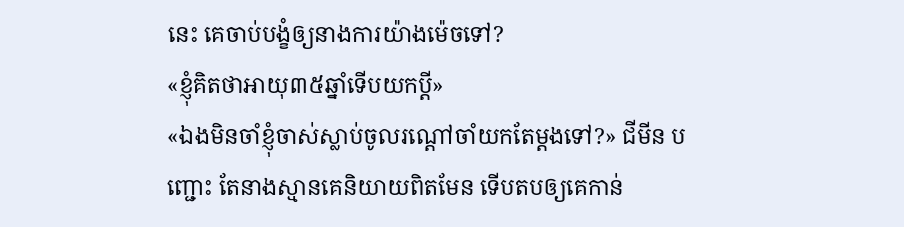នេះ គេចាប់បង្ខំឲ្យនាងការយ៉ាងម៉េចទៅ?
«ខ្ញុំគិតថាអាយុ៣៥ឆ្នាំទើបយកប្ដី»
«ឯងមិនចាំខ្ញុំចាស់ស្លាប់ចូលរណ្ដៅចាំយកតែម្ដងទៅ?» ជីមីន បញ្ជោះ តែនាងស្មានគេនិយាយពិតមែន ទើបតបឲ្យគេកាន់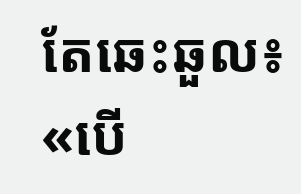តែឆេះឆួល៖
«បើ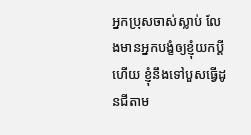អ្នកប្រុសចាស់ស្លាប់ លែងមានអ្នកបង្ខំឲ្យខ្ញុំយកប្ដីហើយ ខ្ញុំនឹងទៅបួសធ្វើដូនជីតាម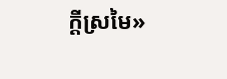ក្ដីស្រមៃ»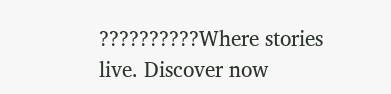??????????Where stories live. Discover now